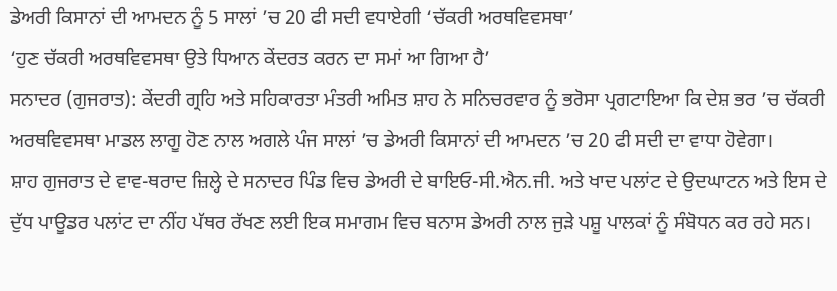ਡੇਅਰੀ ਕਿਸਾਨਾਂ ਦੀ ਆਮਦਨ ਨੂੰ 5 ਸਾਲਾਂ ’ਚ 20 ਫੀ ਸਦੀ ਵਧਾਏਗੀ ‘ਚੱਕਰੀ ਅਰਥਵਿਵਸਥਾ’
‘ਹੁਣ ਚੱਕਰੀ ਅਰਥਵਿਵਸਥਾ ਉਤੇ ਧਿਆਨ ਕੇਂਦਰਤ ਕਰਨ ਦਾ ਸਮਾਂ ਆ ਗਿਆ ਹੈ’
ਸਨਾਦਰ (ਗੁਜਰਾਤ): ਕੇਂਦਰੀ ਗ੍ਰਹਿ ਅਤੇ ਸਹਿਕਾਰਤਾ ਮੰਤਰੀ ਅਮਿਤ ਸ਼ਾਹ ਨੇ ਸਨਿਚਰਵਾਰ ਨੂੰ ਭਰੋਸਾ ਪ੍ਰਗਟਾਇਆ ਕਿ ਦੇਸ਼ ਭਰ ’ਚ ਚੱਕਰੀ ਅਰਥਵਿਵਸਥਾ ਮਾਡਲ ਲਾਗੂ ਹੋਣ ਨਾਲ ਅਗਲੇ ਪੰਜ ਸਾਲਾਂ ’ਚ ਡੇਅਰੀ ਕਿਸਾਨਾਂ ਦੀ ਆਮਦਨ ’ਚ 20 ਫੀ ਸਦੀ ਦਾ ਵਾਧਾ ਹੋਵੇਗਾ।
ਸ਼ਾਹ ਗੁਜਰਾਤ ਦੇ ਵਾਵ-ਥਰਾਦ ਜ਼ਿਲ੍ਹੇ ਦੇ ਸਨਾਦਰ ਪਿੰਡ ਵਿਚ ਡੇਅਰੀ ਦੇ ਬਾਇਓ-ਸੀ.ਐਨ.ਜੀ. ਅਤੇ ਖਾਦ ਪਲਾਂਟ ਦੇ ਉਦਘਾਟਨ ਅਤੇ ਇਸ ਦੇ ਦੁੱਧ ਪਾਊਡਰ ਪਲਾਂਟ ਦਾ ਨੀਂਹ ਪੱਥਰ ਰੱਖਣ ਲਈ ਇਕ ਸਮਾਗਮ ਵਿਚ ਬਨਾਸ ਡੇਅਰੀ ਨਾਲ ਜੁੜੇ ਪਸ਼ੂ ਪਾਲਕਾਂ ਨੂੰ ਸੰਬੋਧਨ ਕਰ ਰਹੇ ਸਨ।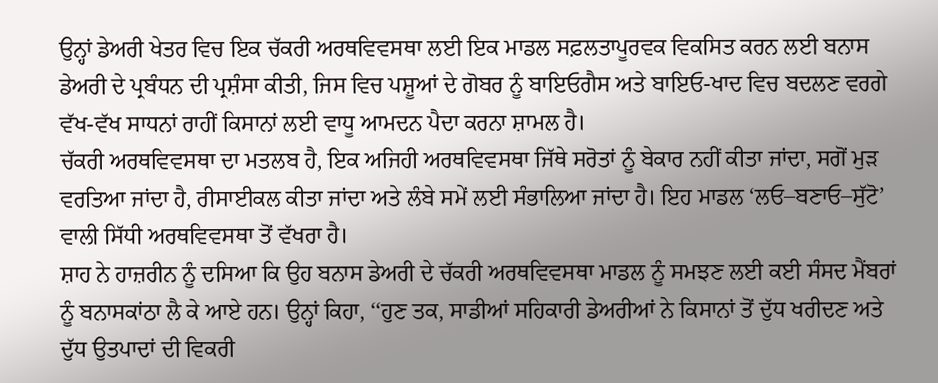ਉਨ੍ਹਾਂ ਡੇਅਰੀ ਖੇਤਰ ਵਿਚ ਇਕ ਚੱਕਰੀ ਅਰਥਵਿਵਸਥਾ ਲਈ ਇਕ ਮਾਡਲ ਸਫ਼ਲਤਾਪੂਰਵਕ ਵਿਕਸਿਤ ਕਰਨ ਲਈ ਬਨਾਸ ਡੇਅਰੀ ਦੇ ਪ੍ਰਬੰਧਨ ਦੀ ਪ੍ਰਸ਼ੰਸਾ ਕੀਤੀ, ਜਿਸ ਵਿਚ ਪਸ਼ੂਆਂ ਦੇ ਗੋਬਰ ਨੂੰ ਬਾਇਓਗੈਸ ਅਤੇ ਬਾਇਓ-ਖਾਦ ਵਿਚ ਬਦਲਣ ਵਰਗੇ ਵੱਖ-ਵੱਖ ਸਾਧਨਾਂ ਰਾਹੀਂ ਕਿਸਾਨਾਂ ਲਈ ਵਾਧੂ ਆਮਦਨ ਪੈਦਾ ਕਰਨਾ ਸ਼ਾਮਲ ਹੈ।
ਚੱਕਰੀ ਅਰਥਵਿਵਸਥਾ ਦਾ ਮਤਲਬ ਹੈ, ਇਕ ਅਜਿਹੀ ਅਰਥਵਿਵਸਥਾ ਜਿੱਥੇ ਸਰੋਤਾਂ ਨੂੰ ਬੇਕਾਰ ਨਹੀਂ ਕੀਤਾ ਜਾਂਦਾ, ਸਗੋਂ ਮੁੜ ਵਰਤਿਆ ਜਾਂਦਾ ਹੈ, ਰੀਸਾਈਕਲ ਕੀਤਾ ਜਾਂਦਾ ਅਤੇ ਲੰਬੇ ਸਮੇਂ ਲਈ ਸੰਭਾਲਿਆ ਜਾਂਦਾ ਹੈ। ਇਹ ਮਾਡਲ ‘ਲਓ–ਬਣਾਓ–ਸੁੱਟੋ’ ਵਾਲੀ ਸਿੱਧੀ ਅਰਥਵਿਵਸਥਾ ਤੋਂ ਵੱਖਰਾ ਹੈ।
ਸ਼ਾਹ ਨੇ ਹਾਜ਼ਰੀਨ ਨੂੰ ਦਸਿਆ ਕਿ ਉਹ ਬਨਾਸ ਡੇਅਰੀ ਦੇ ਚੱਕਰੀ ਅਰਥਵਿਵਸਥਾ ਮਾਡਲ ਨੂੰ ਸਮਝਣ ਲਈ ਕਈ ਸੰਸਦ ਮੈਂਬਰਾਂ ਨੂੰ ਬਨਾਸਕਾਂਠਾ ਲੈ ਕੇ ਆਏ ਹਨ। ਉਨ੍ਹਾਂ ਕਿਹਾ, ‘‘ਹੁਣ ਤਕ, ਸਾਡੀਆਂ ਸਹਿਕਾਰੀ ਡੇਅਰੀਆਂ ਨੇ ਕਿਸਾਨਾਂ ਤੋਂ ਦੁੱਧ ਖਰੀਦਣ ਅਤੇ ਦੁੱਧ ਉਤਪਾਦਾਂ ਦੀ ਵਿਕਰੀ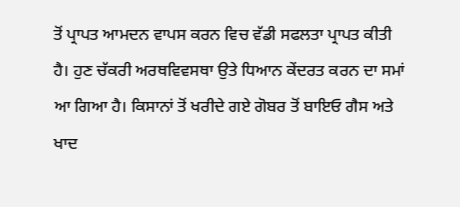ਤੋਂ ਪ੍ਰਾਪਤ ਆਮਦਨ ਵਾਪਸ ਕਰਨ ਵਿਚ ਵੱਡੀ ਸਫਲਤਾ ਪ੍ਰਾਪਤ ਕੀਤੀ ਹੈ। ਹੁਣ ਚੱਕਰੀ ਅਰਥਵਿਵਸਥਾ ਉਤੇ ਧਿਆਨ ਕੇਂਦਰਤ ਕਰਨ ਦਾ ਸਮਾਂ ਆ ਗਿਆ ਹੈ। ਕਿਸਾਨਾਂ ਤੋਂ ਖਰੀਦੇ ਗਏ ਗੋਬਰ ਤੋਂ ਬਾਇਓ ਗੈਸ ਅਤੇ ਖਾਦ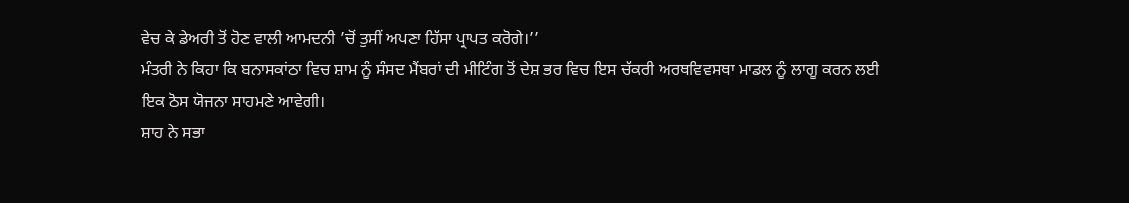ਵੇਚ ਕੇ ਡੇਅਰੀ ਤੋਂ ਹੋਣ ਵਾਲੀ ਆਮਦਨੀ ’ਚੋਂ ਤੁਸੀਂ ਅਪਣਾ ਹਿੱਸਾ ਪ੍ਰਾਪਤ ਕਰੋਗੇ।’’
ਮੰਤਰੀ ਨੇ ਕਿਹਾ ਕਿ ਬਨਾਸਕਾਂਠਾ ਵਿਚ ਸ਼ਾਮ ਨੂੰ ਸੰਸਦ ਮੈਂਬਰਾਂ ਦੀ ਮੀਟਿੰਗ ਤੋਂ ਦੇਸ਼ ਭਰ ਵਿਚ ਇਸ ਚੱਕਰੀ ਅਰਥਵਿਵਸਥਾ ਮਾਡਲ ਨੂੰ ਲਾਗੂ ਕਰਨ ਲਈ ਇਕ ਠੋਸ ਯੋਜਨਾ ਸਾਹਮਣੇ ਆਵੇਗੀ।
ਸ਼ਾਹ ਨੇ ਸਭਾ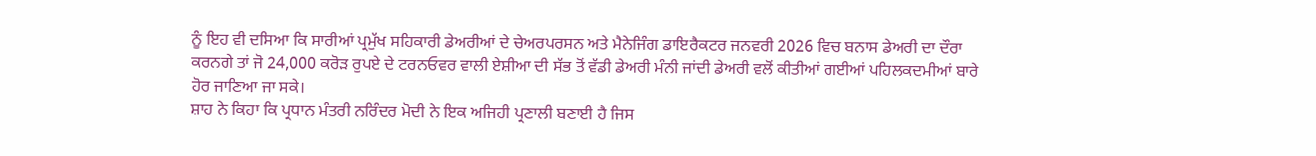ਨੂੰ ਇਹ ਵੀ ਦਸਿਆ ਕਿ ਸਾਰੀਆਂ ਪ੍ਰਮੁੱਖ ਸਹਿਕਾਰੀ ਡੇਅਰੀਆਂ ਦੇ ਚੇਅਰਪਰਸਨ ਅਤੇ ਮੈਨੇਜਿੰਗ ਡਾਇਰੈਕਟਰ ਜਨਵਰੀ 2026 ਵਿਚ ਬਨਾਸ ਡੇਅਰੀ ਦਾ ਦੌਰਾ ਕਰਨਗੇ ਤਾਂ ਜੋ 24,000 ਕਰੋੜ ਰੁਪਏ ਦੇ ਟਰਨਓਵਰ ਵਾਲੀ ਏਸ਼ੀਆ ਦੀ ਸੱਭ ਤੋਂ ਵੱਡੀ ਡੇਅਰੀ ਮੰਨੀ ਜਾਂਦੀ ਡੇਅਰੀ ਵਲੋਂ ਕੀਤੀਆਂ ਗਈਆਂ ਪਹਿਲਕਦਮੀਆਂ ਬਾਰੇ ਹੋਰ ਜਾਣਿਆ ਜਾ ਸਕੇ।
ਸ਼ਾਹ ਨੇ ਕਿਹਾ ਕਿ ਪ੍ਰਧਾਨ ਮੰਤਰੀ ਨਰਿੰਦਰ ਮੋਦੀ ਨੇ ਇਕ ਅਜਿਹੀ ਪ੍ਰਣਾਲੀ ਬਣਾਈ ਹੈ ਜਿਸ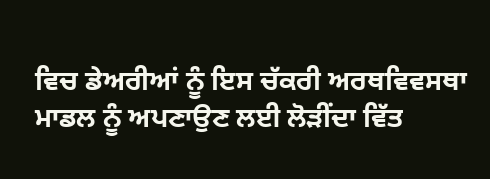ਵਿਚ ਡੇਅਰੀਆਂ ਨੂੰ ਇਸ ਚੱਕਰੀ ਅਰਥਵਿਵਸਥਾ ਮਾਡਲ ਨੂੰ ਅਪਣਾਉਣ ਲਈ ਲੋੜੀਂਦਾ ਵਿੱਤ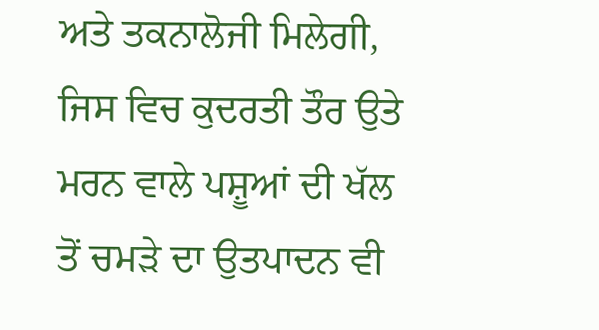ਅਤੇ ਤਕਨਾਲੋਜੀ ਮਿਲੇਗੀ, ਜਿਸ ਵਿਚ ਕੁਦਰਤੀ ਤੌਰ ਉਤੇ ਮਰਨ ਵਾਲੇ ਪਸ਼ੂਆਂ ਦੀ ਖੱਲ ਤੋਂ ਚਮੜੇ ਦਾ ਉਤਪਾਦਨ ਵੀ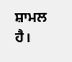ਸ਼ਾਮਲ ਹੈ।